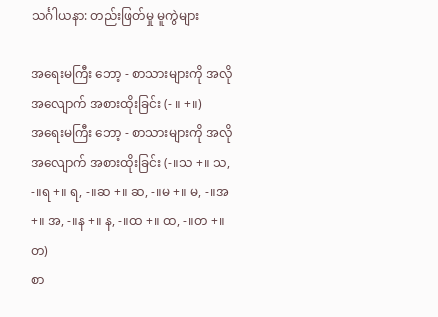သင်္ဂါယနာ: တည်းဖြတ်မှု မူကွဲများ

အရေးမကြီး ဘော့ - စာသားများကို အလိုအလျောက် အစားထိုးခြင်း (- ။ +။)
အရေးမကြီး ဘော့ - စာသားများကို အလိုအလျောက် အစားထိုးခြင်း (-။သ +။ သ, -။ရ +။ ရ, -။ဆ +။ ဆ, -။မ +။ မ, -။အ +။ အ, -။န +။ န, -။ထ +။ ထ, -။တ +။ တ)
စာ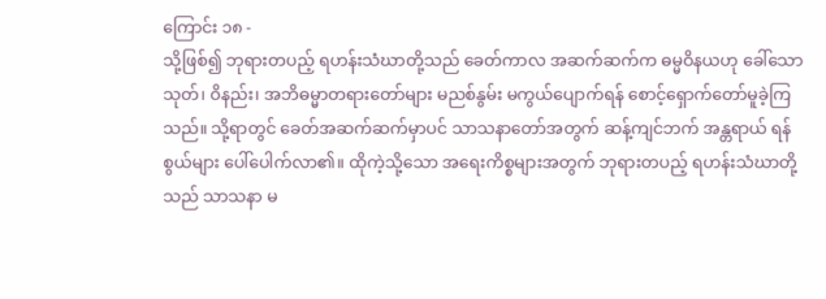ကြောင်း ၁၈ -
သို့ဖြစ်၍ ဘုရားတပည့် ရဟန်းသံဃာတို့သည် ခေတ်ကာလ အဆက်ဆက်က ဓမ္မဝိနယဟု ခေါ်သော သုတ်၊ ဝိနည်း၊ အဘိဓမ္မာတရားတော်များ မညစ်နွမ်း မကွယ်ပျောက်ရန် စောင့်ရှောက်တော်မူခဲ့ကြသည်။ သို့ရာတွင် ခေတ်အဆက်ဆက်မှာပင် သာသနာတော်အတွက် ဆန့်ကျင်ဘက် အန္တရာယ် ရန်စွယ်များ ပေါ်ပေါက်လာ၏။ ထိုကဲ့သို့သော အရေးကိစ္စများအတွက် ဘုရားတပည့် ရဟန်းသံဃာတို့သည် သာသနာ မ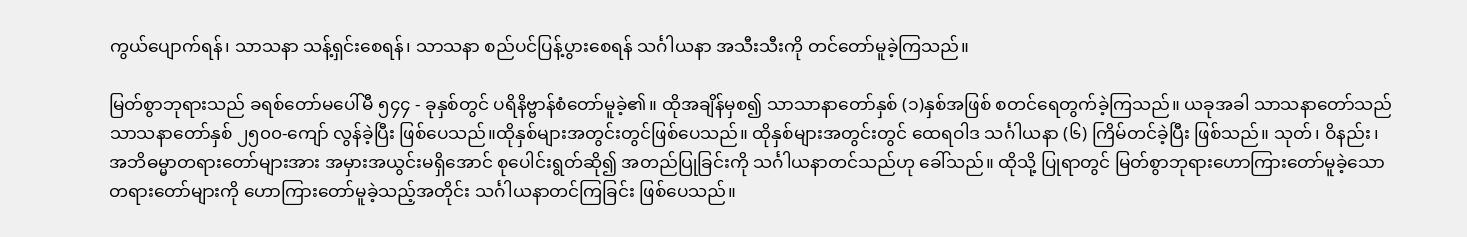ကွယ်ပျောက်ရန်၊ သာသနာ သန့်ရှင်းစေရန်၊ သာသနာ စည်ပင်ပြန့်ပွားစေရန် သင်္ဂါယနာ အသီးသီးကို တင်တော်မူခဲ့ကြသည်။

မြတ်စွာဘုရားသည် ခရစ်တော်မပေါ်မီ ၅၄၄ - ခုနှစ်တွင် ပရိနိဗ္ဗာန်စံတော်မူခဲ့၏။ ထိုအချိန်မှစ၍ သာသာနာတော်နှစ် (၁)နှစ်အဖြစ် စတင်ရေတွက်ခဲ့ကြသည်။ ယခုအခါ သာသနာတော်သည် သာသနာတော်နှစ် ၂၅၀၀-ကျော် လွန်ခဲ့ပြီး ဖြစ်ပေသည်။ထိုနှစ်များအတွင်းတွင်ဖြစ်ပေသည်။ ထိုနှစ်များအတွင်းတွင် ထေရဝါဒ သင်္ဂါယနာ (၆) ကြိမ်တင်ခဲ့ပြီး ဖြစ်သည်။ သုတ်၊ ဝိနည်း၊ အဘိဓမ္မာတရားတော်များအား အမှားအယွင်းမရှိအောင် စုပေါင်းရွတ်ဆို၍ အတည်ပြုခြင်းကို သင်္ဂါယနာတင်သည်ဟု ခေါ်သည်။ ထိုသို့ ပြုရာတွင် မြတ်စွာဘုရားဟောကြားတော်မူခဲ့သော တရားတော်များကို ဟောကြားတော်မူခဲ့သည့်အတိုင်း သင်္ဂါယနာတင်ကြခြင်း ဖြစ်ပေသည်။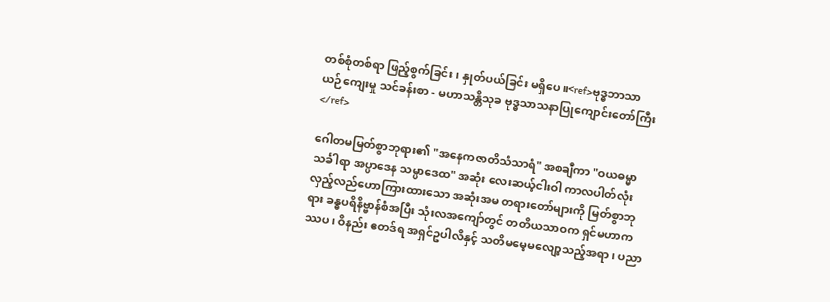တစ်စုံတစ်ရာ ဖြည့်စွက်ခြင်း၊ နှုတ်ပယ်ခြင်း မရှိပေ။<ref>ဗုဒ္ဓဘာသာ ယဉ်ကျေးမှု သင်ခန်းစာ - မဟာသန္တိသုခ ဗုဒ္ဓသာသနာပြုကျောင်းတော်ကြီး</ref>

ဂေါတမမြတ်စွာဘုရား၏ "အနေကဇာတိသံသာရံ" အစချီကာ "ဝယဓမ္မာ သင်္ခါရာ အပ္ပာဒေန သမ္ပာဒေထ" အဆုံး လေးဆယ့်ငါးဝါ ကာလပါတ်လုံး လှည့်လည်ဟောကြားထားသော အဆုံးအမ တရားတော်များကို မြတ်စွာဘုရား ခန္ဓပရိနိဗ္ဗာန်စံအပြီး သုံးလအကျော်တွင် တတိယသာဝက ရှင်မဟာကဿပ၊ ဝိနည်း ဧတဒ်ရ အရှင်ဥပါလိနှင့် သတိမမေ့မလျော့သည့်အရာ၊ ပညာ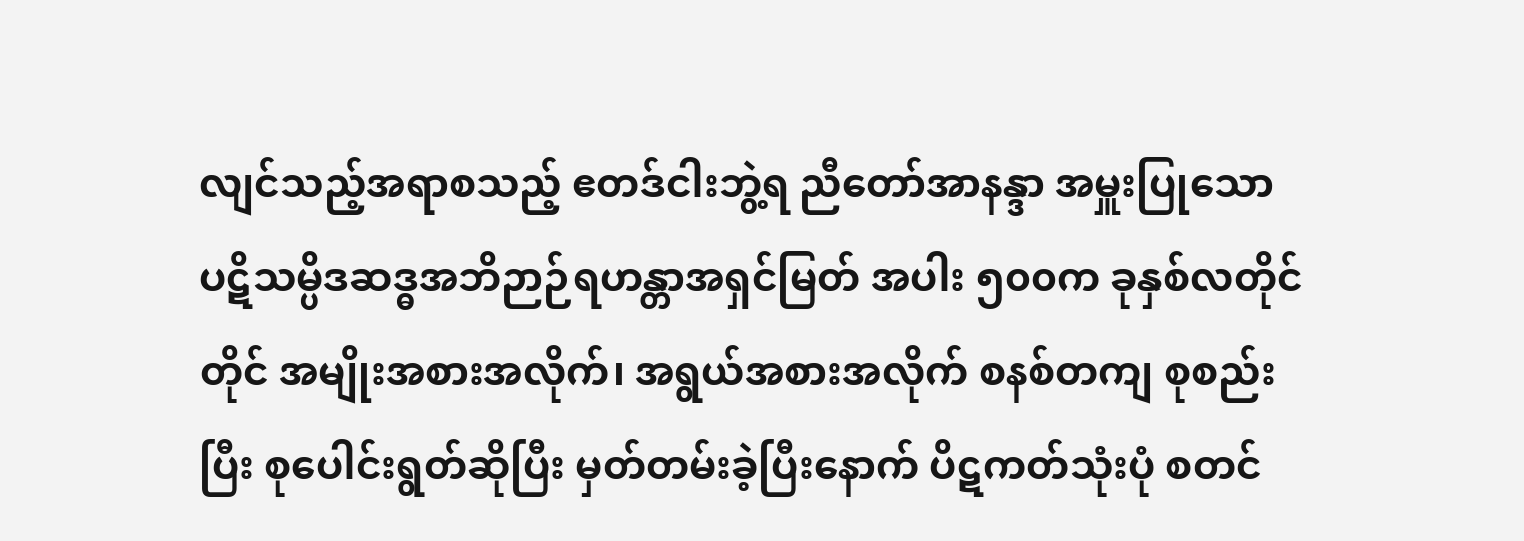လျင်သည့်အရာစသည့် ဧတဒ်ငါးဘွဲ့ရ ညီတော်အာနန္ဒာ အမှူးပြုသော ပဋိသမ္ပိဒဆဒ္ဓအဘိဉာဉ်ရဟန္တာအရှင်မြတ် အပါး ၅၀၀က ခုနှစ်လတိုင်တိုင် အမျိုးအစားအလိုက်၊ အရွယ်အစားအလိုက် စနစ်တကျ စုစည်းပြီး စုပေါင်းရွတ်ဆိုပြီး မှတ်တမ်းခဲ့ပြီးနောက် ပိဋကတ်သုံးပုံ စတင်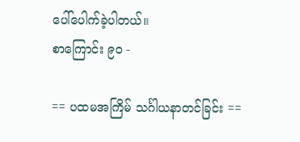ပေါ်ပေါက်ခဲ့ပါတယ်။
စာကြောင်း ၉၀ -

== ပထမအကြိမ် သင်္ဂါယနာတင်ခြင်း ==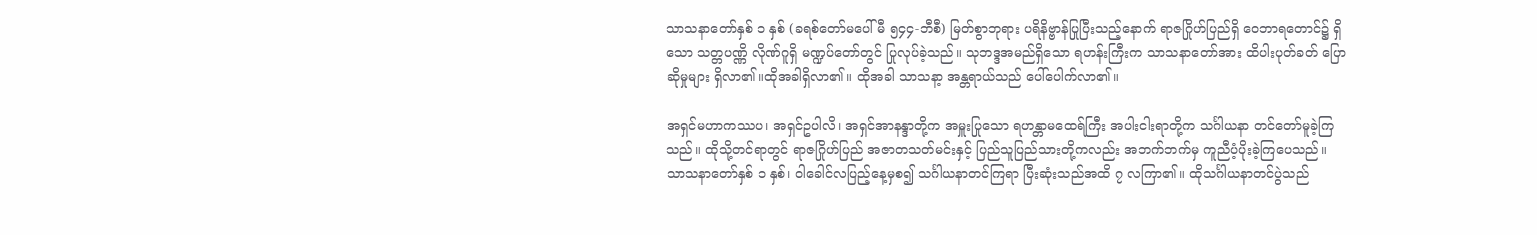သာသနာတော်နှစ် ၁ နှစ် (ခရစ်တော်မပေါ်မီ ၅၄၄-ဘီစီ) မြတ်စွာဘုရား ပရိနိဗ္ဗာန်ပြုပြီးသည့်နောက် ရာဇဂြိုဟ်ပြည်ရှိ ဝေဘာရတောင်၌ ရှိသော သတ္တပဏ္ဏိ လိုဏ်ဂူရှိ မဏ္ဍပ်တော်တွင် ပြုလုပ်ခဲ့သည်။ သုဘဒ္ဒအမည်ရှိသော ရဟန်းကြီးက သာသနာတော်အား ထိပါးပုတ်ခတ် ပြောဆိုမှုများ ရှိလာ၏။ထိုအခါရှိလာ၏။ ထိုအခါ သာသနာ့ အန္တရာယ်သည် ပေါ်ပေါက်လာ၏။

အရှင်မဟာကဿပ၊ အရှင်ဥပါလိ၊ အရှင်အာနန္ဒာတို့က အမှူးပြုသော ရဟန္တာမထေရ်ကြီး အပါးငါးရာတို့က သင်္ဂါယနာ တင်တော်မူခဲ့ကြသည်။ ထိုသို့တင်ရာတွင် ရာဇဂြိုဟ်ပြည် အဇာတသတ်မင်းနှင့် ပြည်သူပြည်သားတို့ကလည်း အဘက်ဘက်မှ ကူညီပံ့ပိုးခဲ့ကြပေသည်။ သာသနာတော်နှစ် ၁ နှစ်၊ ဝါခေါင်လပြည့်နေ့မှစ၍ သင်္ဂါယနာတင်ကြရာ ပြီးဆုံးသည်အထိ ၇ လကြာ၏။ ထိုသင်္ဂါယနာတင်ပွဲသည်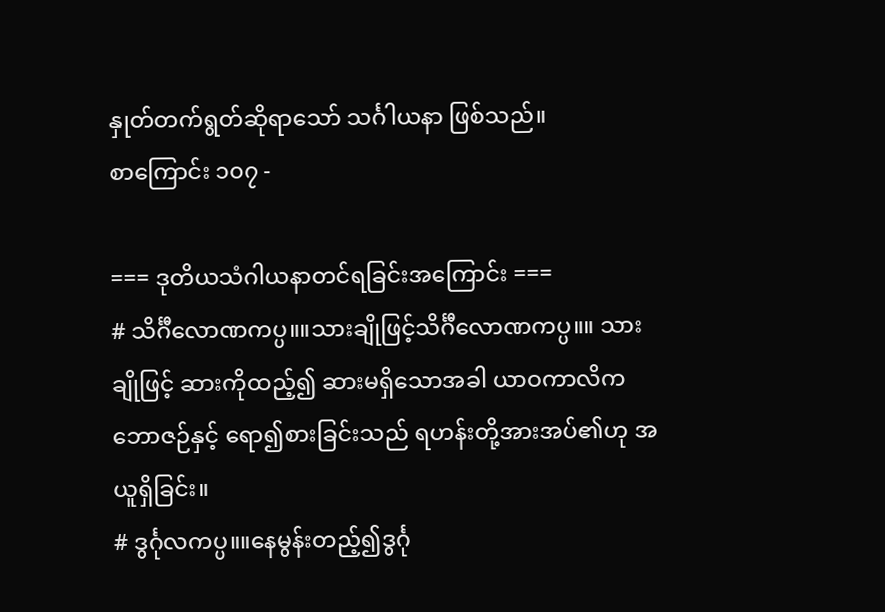နှုတ်တက်ရွတ်ဆိုရာသော် သင်္ဂါယနာ ဖြစ်သည်။
စာကြောင်း ၁၀၇ -

=== ဒုတိယသံဂါယနာတင်ရခြင်းအကြောင်း ===
# သိင်္ဂီလောဏကပ္ပ။။သားချိုဖြင့်သိင်္ဂီလောဏကပ္ပ။။ သားချိုဖြင့် ဆားကိုထည့်၍ ဆားမရှိသောအခါ ယာဝကာလိကဘောဇဉ်နှင့် ရော၍စားခြင်းသည် ရဟန်းတို့အားအပ်၏ဟု အယူရှိခြင်း။
# ဒွင်္ဂုလကပ္ပ။။နေမွန်းတည့်၍ဒွင်္ဂု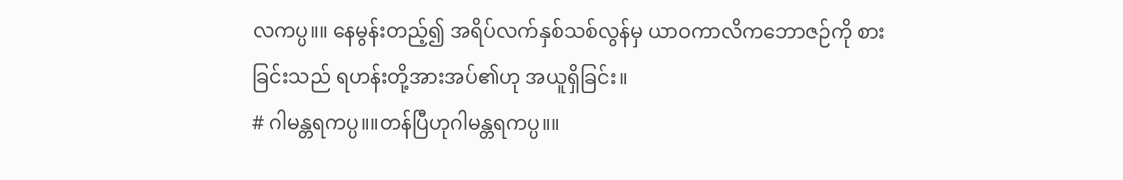လကပ္ပ။။ နေမွန်းတည့်၍ အရိပ်လက်နှစ်သစ်လွန်မှ ယာဝကာလိကဘောဇဉ်ကို စားခြင်းသည် ရဟန်းတို့အားအပ်၏ဟု အယူရှိခြင်း။
# ဂါမန္တရကပ္ပ။။တန်ပြီဟုဂါမန္တရကပ္ပ။။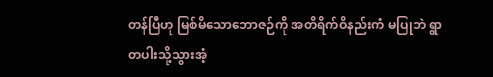တန်ပြီဟု မြစ်မိသောဘောဇဉ်ကို အတိရိက်ဝိနည်းကံ မပြုဘဲ ရွာတပါးသို့သွားအံ့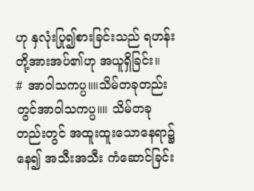ဟု နှလုံးပြု၍စားခြင်းသည် ရဟန်းတို့အားအပ်၏ဟု အယူရှိခြင်း။
# အာဝါသကပ္ပ။။သိမ်တခုတည်းတွင်အာဝါသကပ္ပ။။ သိမ်တခုတည်းတွင် အထူးထူးသောနေရာ၌နေ၍ အသီးအသီး ကံဆောင်ခြင်း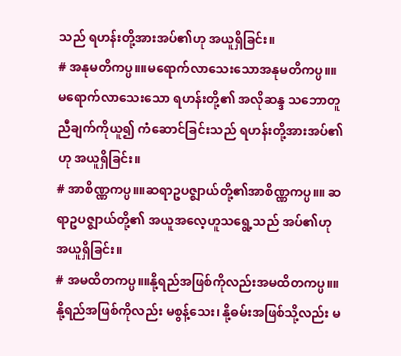သည် ရဟန်းတို့အားအပ်၏ဟု အယူရှိခြင်း။
# အနုမတိကပ္ပ။။မရောက်လာသေးသောအနုမတိကပ္ပ။။ မရောက်လာသေးသော ရဟန်းတို့၏ အလိုဆန္ဒ သဘောတူညီချက်ကိုယူ၍ ကံဆောင်ခြင်းသည် ရဟန်းတို့အားအပ်၏ဟု အယူရှိခြင်း။
# အာစိဏ္ဏကပ္ပ။။ဆရာဥပဇ္ဈာယ်တို့၏အာစိဏ္ဏကပ္ပ။။ ဆရာဥပဇ္ဈာယ်တို့၏ အယူအလေ့ဟူသရွေ့သည် အပ်၏ဟု အယူရှိခြင်း။
# အမထိတကပ္ပ။။နို့ရည်အဖြစ်ကိုလည်းအမထိတကပ္ပ။။ နို့ရည်အဖြစ်ကိုလည်း မစွန့်သေး၊ နို့ဓမ်းအဖြစ်သို့လည်း မ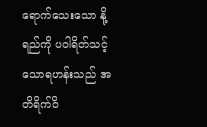ရောက်သေးသော နို့ရည်ကို ပဝါရိတ်သင့်သောရဟန်းသည် အတိရိက်ဝိ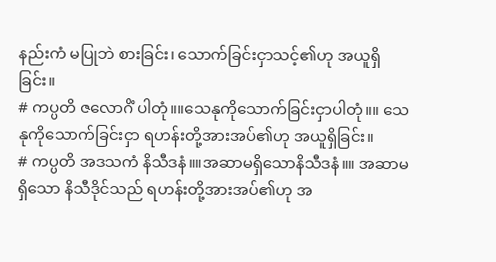နည်းကံ မပြုဘဲ စားခြင်း၊ သောက်ခြင်းငှာသင့်၏ဟု အယူရှိခြင်း။
# ကပ္ပတိ ဇလောဂိံ ပါတုံ။။သေနုကိုသောက်ခြင်းငှာပါတုံ။။ သေနုကိုသောက်ခြင်းငှာ ရဟန်းတို့အားအပ်၏ဟု အယူရှိခြင်း။
# ကပ္ပတိ အဒသကံ နိသီဒနံ။။အဆာမရှိသောနိသီဒနံ။။ အဆာမရှိသော နိသီဒိုင်သည် ရဟန်းတို့အားအပ်၏ဟု အ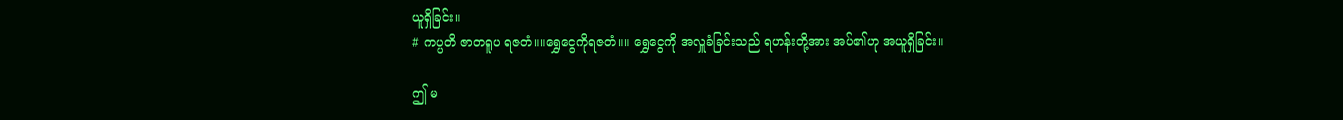ယူရှိခြင်း။
# ကပ္ပတိ ဇာတရူပ ရဇတံ။။ရွှေငွေကိုရဇတံ။။ ရွှေငွေကို အလှူခံခြင်းသည် ရဟန်းတို့အား အပ်၏ဟု အယူရှိခြင်း။

ဤ မ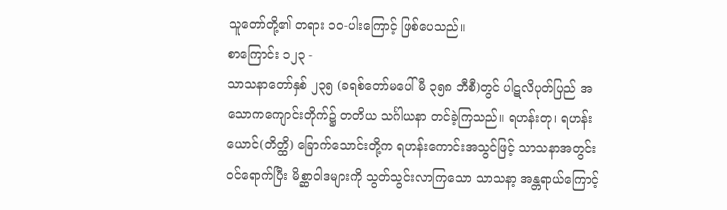သူတော်တို့၏ တရား ၁၀-ပါးကြောင့် ဖြစ်ပေသည်။
စာကြောင်း ၁၂၃ -
သာသနာတော်နှစ် ၂၃၅ (ခရစ်တော်မပေါ်မီ ၃၅၈ ဘီစီ)တွင် ပါဋလိပုတ်ပြည် အသောကကျောင်းတိုက်၌ တတိယ သင်္ဂါယနာ တင်ခဲ့ကြသည်။ ရဟန်းတု၊ ရဟန်းယောင်(တိတ္ထိ) ခြောက်သောင်းတို့က ရဟန်းကောင်းအသွင်ဖြင့် သာသနာအတွင်း ဝင်ရောက်ပြီး မိစ္ဆာဝါဒများကို သွတ်သွင်းလာကြသော သာသနာ့ အန္တရာယ်ကြောင့်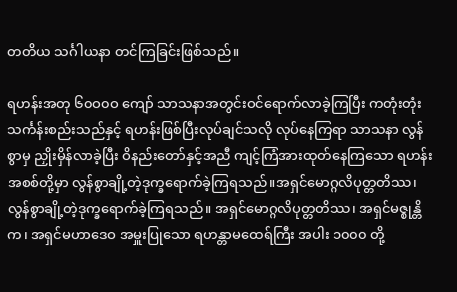တတိယ သင်္ဂါယနာ တင်ကြခြင်းဖြစ်သည်။

ရဟန်းအတု ၆၀ဝ၀ဝ ကျော် သာသနာအတွင်းဝင်ရောက်လာခဲ့ကြပြီး ကတုံးတုံးသင်္ကန်းစည်းသည်နှင့် ရဟန်းဖြစ်ပြီးလုပ်ချင်သလို လုပ်နေကြရာ သာသနာ လွန်စွာမှ ညှိုးမှိန်လာခဲ့ပြီး ဝိနည်းတော်နှင့်အညီ ကျင့်ကြံအားထုတ်နေကြသော ရဟန်းအစစ်တို့မှာ လွန်စွာချို့တဲ့ဒုက္ခရောက်ခဲ့ကြရသည်။အရှင်မောဂ္ဂလိပုတ္တတိဿ၊လွန်စွာချို့တဲ့ဒုက္ခရောက်ခဲ့ကြရသည်။ အရှင်မောဂ္ဂလိပုတ္တတိဿ၊ အရှင်မဇ္စုန္တိက၊ အရှင်မဟာဒေဝ အမှူးပြုသော ရဟန္တာမထေရ်ကြီး အပါး ၁၀၀၀ တို့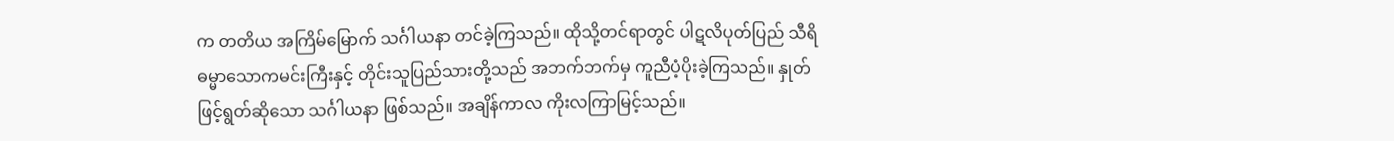က တတိယ အကြိမ်မြောက် သင်္ဂါယနာ တင်ခဲ့ကြသည်။ ထိုသို့တင်ရာတွင် ပါဋလိပုတ်ပြည် သီရိဓမ္မာသောကမင်းကြီးနှင့် တိုင်းသူပြည်သားတို့သည် အဘက်ဘက်မှ ကူညီပံ့ပိုးခဲ့ကြသည်။ နှုတ်ဖြင့်ရွတ်ဆိုသော သင်္ဂါယနာ ဖြစ်သည်။ အချိန်ကာလ ကိုးလကြာမြင့်သည်။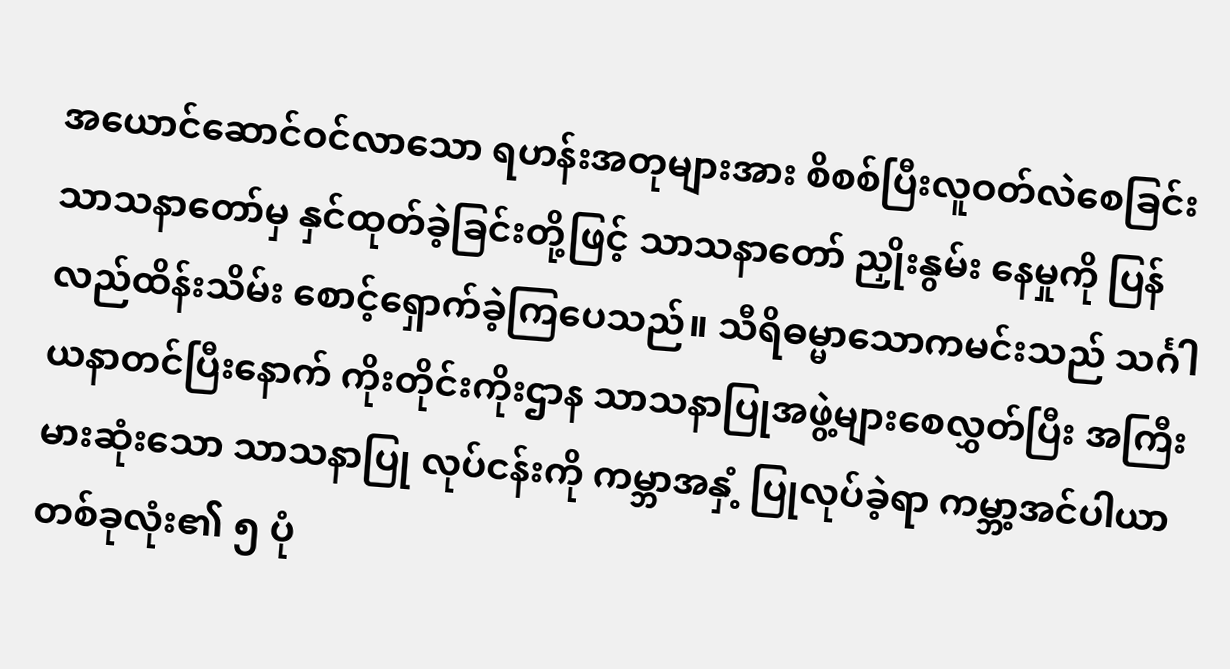အယောင်ဆောင်ဝင်လာသော ရဟန်းအတုများအား စိစစ်ပြီးလူဝတ်လဲစေခြင်း သာသနာတော်မှ နှင်ထုတ်ခဲ့ခြင်းတို့ဖြင့် သာသနာတော် ညှိုးနွမ်း နေမှုကို ပြန်လည်ထိန်းသိမ်း စောင့်ရှောက်ခဲ့ကြပေသည်။ သီရိဓမ္မာသောကမင်းသည် သင်္ဂါယနာတင်ပြီးနောက် ကိုးတိုင်းကိုးဌာန သာသနာပြုအဖွဲ့များစေလွှတ်ပြီး အကြီးမားဆုံးသော သာသနာပြု လုပ်ငန်းကို ကမ္ဘာအနှံ့ ပြုလုပ်ခဲ့ရာ ကမ္ဘာ့အင်ပါယာတစ်ခုလုံး၏ ၅ ပုံ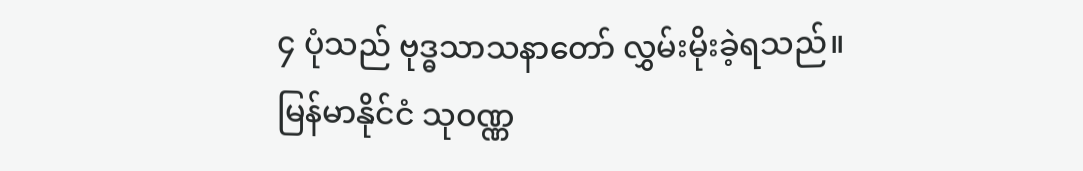၄ ပုံသည် ဗုဒ္ဓသာသနာတော် လွှမ်းမိုးခဲ့ရသည်။ မြန်မာနိုင်ငံ သုဝဏ္ဏ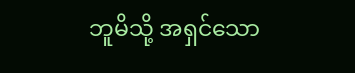ဘူမိသို့ အရှင်သော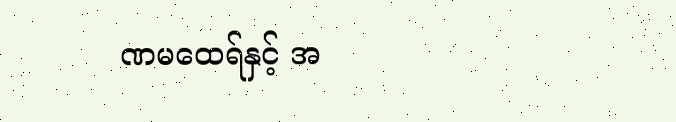ဏမထေရ်နှင့် အ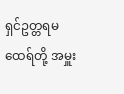ရှင်ဥတ္တရမထေရ်တို့ အမှူး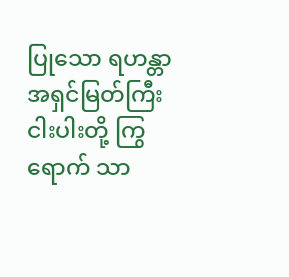ပြုသော ရဟန္တာ အရှင်မြတ်ကြီး ငါးပါးတို့ ကြွရောက် သာ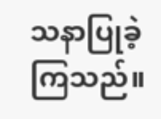သနာပြုခဲ့ကြသည်။